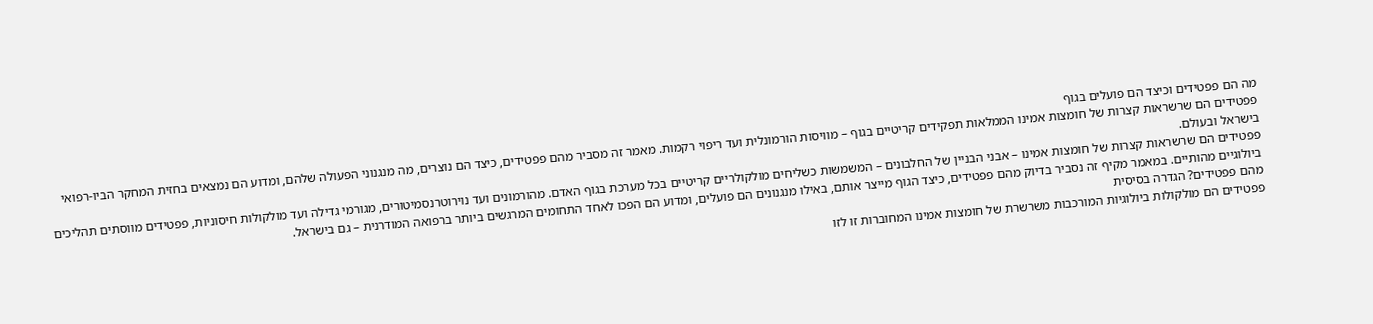מה הם פפטידים וכיצד הם פועלים בגוף
פפטידים הם שרשראות קצרות של חומצות אמינו הממלאות תפקידים קריטיים בגוף – מוויסות הורמונלית ועד ריפוי רקמות. מאמר זה מסביר מהם פפטידים, כיצד הם נוצרים, מה מנגנוני הפעולה שלהם, ומדוע הם נמצאים בחזית המחקר הביו-רפואי בישראל ובעולם.
פפטידים הם שרשראות קצרות של חומצות אמינו – אבני הבניין של החלבונים – המשמשות כשליחים מולקולריים קריטיים בכל מערכת בגוף האדם. מהורמונים ועד נוירוטרנסמיטורים, מגורמי גדילה ועד מולקולות חיסוניות, פפטידים מווסתים תהליכים ביולוגיים מהותיים. במאמר מקיף זה נסביר בדיוק מהם פפטידים, כיצד הגוף מייצר אותם, באילו מנגנונים הם פועלים, ומדוע הם הפכו לאחד התחומים המרגשים ביותר ברפואה המודרנית – גם בישראל.
מהם פפטידים? הגדרה בסיסית
פפטידים הם מולקולות ביולוגיות המורכבות משרשרת של חומצות אמינו המחוברות זו לזו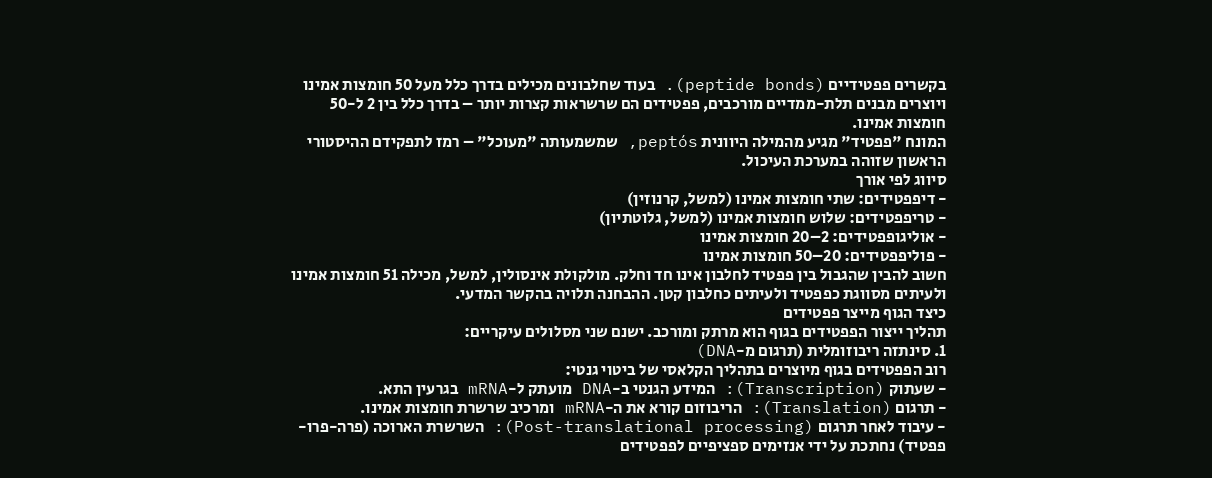בקשרים פפטידיים (peptide bonds). בעוד שחלבונים מכילים בדרך כלל מעל 50 חומצות אמינו ויוצרים מבנים תלת-ממדיים מורכבים, פפטידים הם שרשראות קצרות יותר – בדרך כלל בין 2 ל-50 חומצות אמינו.
המונח "פפטיד" מגיע מהמילה היוונית peptós, שמשמעותה "מעוכל" – רמז לתפקידם ההיסטורי הראשון שזוהה במערכת העיכול.
סיווג לפי אורך
- דיפפטידים: שתי חומצות אמינו (למשל, קרנוזין)
- טריפפטידים: שלוש חומצות אמינו (למשל, גלוטתיון)
- אוליגופפטידים: 2–20 חומצות אמינו
- פוליפפטידים: 20–50 חומצות אמינו
חשוב להבין שהגבול בין פפטיד לחלבון אינו חד וחלק. מולקולת אינסולין, למשל, מכילה 51 חומצות אמינו ולעיתים מסווגת כפפטיד ולעיתים כחלבון קטן. ההבחנה תלויה בהקשר המדעי.
כיצד הגוף מייצר פפטידים
תהליך ייצור הפפטידים בגוף הוא מרתק ומורכב. ישנם שני מסלולים עיקריים:
1. סינתזה ריבוזומלית (תרגום מ-DNA)
רוב הפפטידים בגוף מיוצרים בתהליך הקלאסי של ביטוי גנטי:
- שעתוק (Transcription): המידע הגנטי ב-DNA מועתק ל-mRNA בגרעין התא.
- תרגום (Translation): הריבוזום קורא את ה-mRNA ומרכיב שרשרת חומצות אמינו.
- עיבוד לאחר תרגום (Post-translational processing): השרשרת הארוכה (פרה-פרו-פפטיד) נחתכת על ידי אנזימים ספציפיים לפפטידים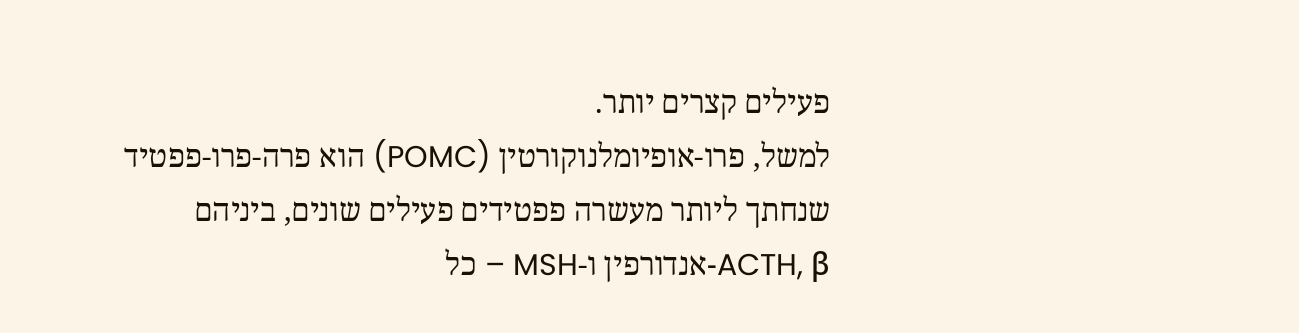פעילים קצרים יותר.
למשל, פרו-אופיומלנוקורטין (POMC) הוא פרה-פרו-פפטיד שנחתך ליותר מעשרה פפטידים פעילים שונים, ביניהם ACTH, β-אנדורפין ו-MSH – כל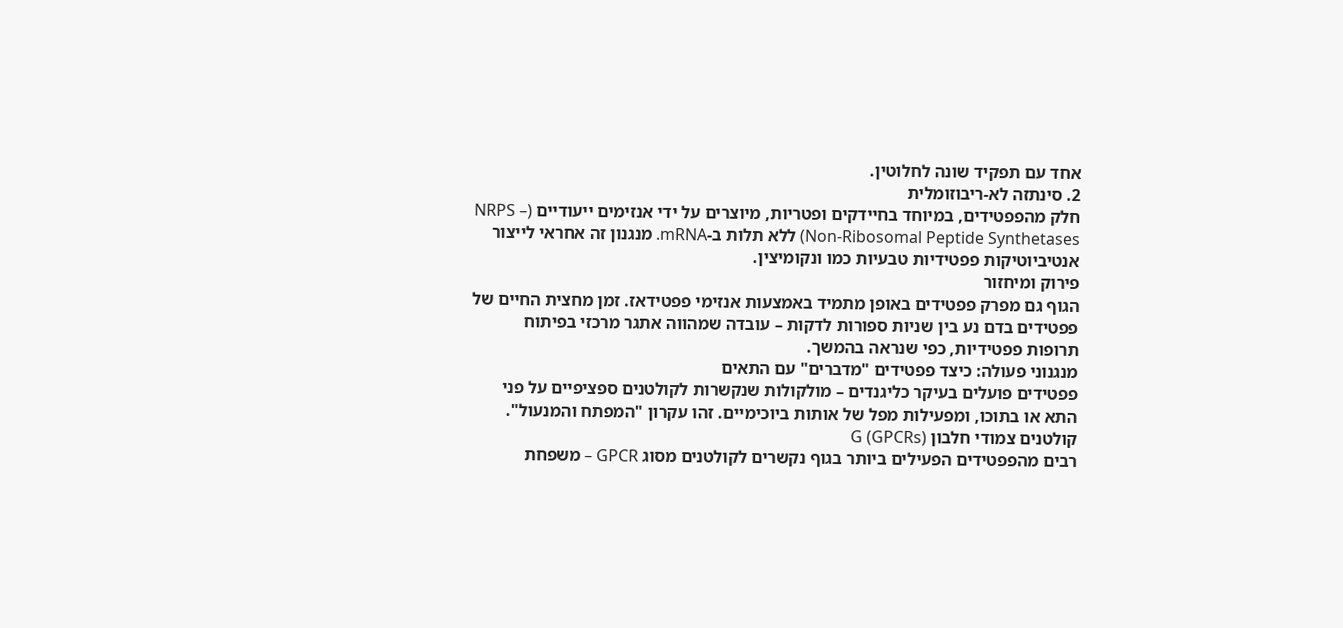אחד עם תפקיד שונה לחלוטין.
2. סינתזה לא-ריבוזומלית
חלק מהפפטידים, במיוחד בחיידקים ופטריות, מיוצרים על ידי אנזימים ייעודיים (NRPS – Non-Ribosomal Peptide Synthetases) ללא תלות ב-mRNA. מנגנון זה אחראי לייצור אנטיביוטיקות פפטידיות טבעיות כמו ונקומיצין.
פירוק ומיחזור
הגוף גם מפרק פפטידים באופן מתמיד באמצעות אנזימי פפטידאז. זמן מחצית החיים של פפטידים בדם נע בין שניות ספורות לדקות – עובדה שמהווה אתגר מרכזי בפיתוח תרופות פפטידיות, כפי שנראה בהמשך.
מנגנוני פעולה: כיצד פפטידים "מדברים" עם התאים
פפטידים פועלים בעיקר כליגנדים – מולקולות שנקשרות לקולטנים ספציפיים על פני התא או בתוכו, ומפעילות מפל של אותות ביוכימיים. זהו עקרון "המפתח והמנעול".
קולטנים צמודי חלבון G (GPCRs)
רבים מהפפטידים הפעילים ביותר בגוף נקשרים לקולטנים מסוג GPCR – משפחת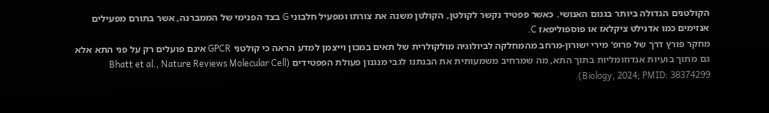הקולטנים הגדולה ביותר בגנום האנושי. כאשר פפטיד נקשר לקולטן, הקולטן משנה את צורתו ומפעיל חלבוני G בצד הפנימי של הממברנה, אשר בתורם מפעילים אנזימים כמו אדנילט ציקלאז או פוספוליפאז C.
מחקר פורץ דרך של פרופ' מירי ישורון-מרחב מהמחלקה לביולוגיה מולקולרית של תאים במכון וייצמן למדע הראה כי קולטני GPCR אינם פועלים רק על פני התא אלא גם מתוך בועיות אנדוזומליות בתוך התא, מה שמרחיב משמעותית את הבנתנו לגבי מנגנון פעולת הפפטידים (Bhatt et al., Nature Reviews Molecular Cell Biology, 2024; PMID: 38374299).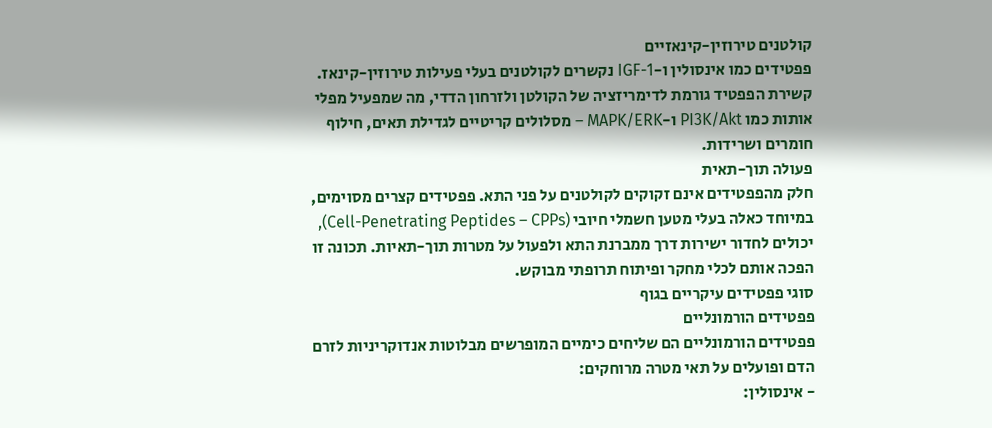קולטנים טירוזין-קינאזיים
פפטידים כמו אינסולין ו-IGF-1 נקשרים לקולטנים בעלי פעילות טירוזין-קינאז. קשירת הפפטיד גורמת לדימריזציה של הקולטן ולזרחון הדדי, מה שמפעיל מפלי אותות כמו PI3K/Akt ו-MAPK/ERK – מסלולים קריטיים לגדילת תאים, חילוף חומרים ושרידות.
פעולה תוך-תאית
חלק מהפפטידים אינם זקוקים לקולטנים על פני התא. פפטידים קצרים מסוימים, במיוחד כאלה בעלי מטען חשמלי חיובי (Cell-Penetrating Peptides – CPPs), יכולים לחדור ישירות דרך ממברנת התא ולפעול על מטרות תוך-תאיות. תכונה זו הפכה אותם לכלי מחקר ופיתוח תרופתי מבוקש.
סוגי פפטידים עיקריים בגוף
פפטידים הורמונליים
פפטידים הורמונליים הם שליחים כימיים המופרשים מבלוטות אנדוקריניות לזרם הדם ופועלים על תאי מטרה מרוחקים:
- אינסולין: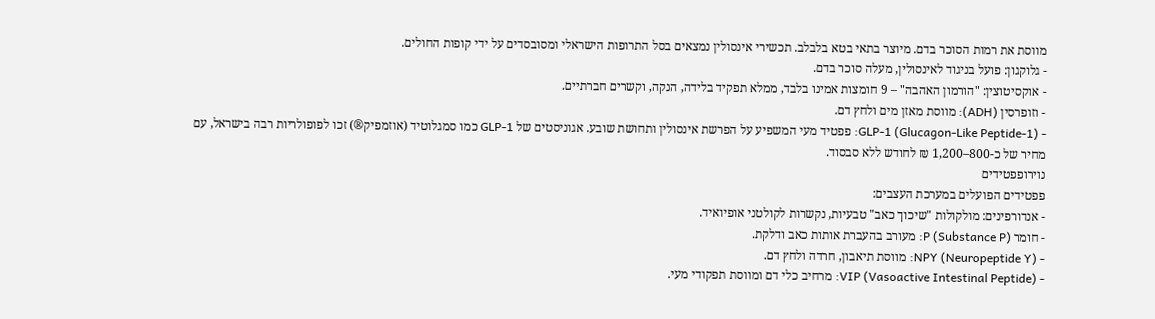מווסת את רמות הסוכר בדם. מיוצר בתאי בטא בלבלב. תכשירי אינסולין נמצאים בסל התרופות הישראלי ומסובסדים על ידי קופות החולים.
- גלוקגון: פועל בניגוד לאינסולין, מעלה סוכר בדם.
- אוקסיטוצין: "הורמון האהבה" – 9 חומצות אמינו בלבד, ממלא תפקיד בלידה, הנקה, וקשרים חברתיים.
- וזופרסין (ADH): מווסת מאזן מים ולחץ דם.
- GLP-1 (Glucagon-Like Peptide-1): פפטיד מעי המשפיע על הפרשת אינסולין ותחושת שובע. אגוניסטים של GLP-1 כמו סמגלוטיד (אוזמפיק®) זכו לפופולריות רבה בישראל, עם מחיר של כ-800–1,200 ₪ לחודש ללא סבסוד.
נוירופפטידים
פפטידים הפועלים במערכת העצבים:
- אנדורפינים: מולקולות "שיכוך כאב" טבעיות, נקשרות לקולטני אופיואיד.
- חומר P (Substance P): מעורב בהעברת אותות כאב ודלקת.
- NPY (Neuropeptide Y): מווסת תיאבון, חרדה ולחץ דם.
- VIP (Vasoactive Intestinal Peptide): מרחיב כלי דם ומווסת תפקודי מעי.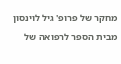מחקר של פרופ' גיל לוינסון מבית הספר לרפואה של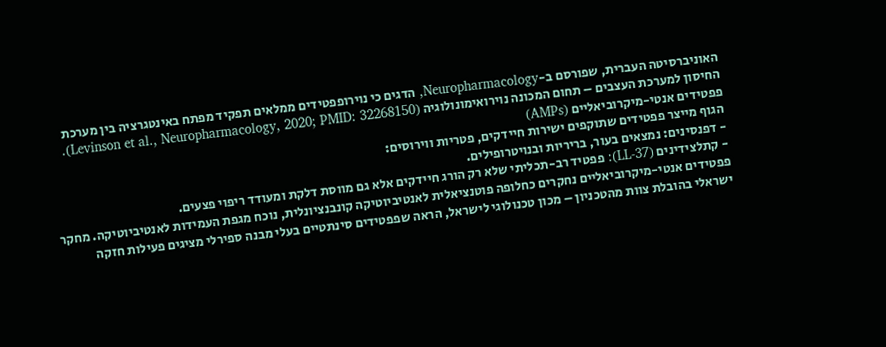האוניברסיטה העברית, שפורסם ב-Neuropharmacology, הדגים כי נוירופפטידים ממלאים תפקיד מפתח באינטגרציה בין מערכת החיסון למערכת העצבים – תחום המכונה נוירואימונולוגיה (Levinson et al., Neuropharmacology, 2020; PMID: 32268150).
פפטידים אנטי-מיקרוביאליים (AMPs)
הגוף מייצר פפטידים שתוקפים ישירות חיידקים, פטריות ווירוסים:
- דפנסינים: נמצאים בעור, בריריות ובנויטרופילים.
- קתלצידינים (LL-37): פפטיד רב-תכליתי שלא רק הורג חיידקים אלא גם מווסת דלקת ומעודד ריפוי פצעים.
פפטידים אנטי-מיקרוביאליים נחקרים כחלופה פוטנציאלית לאנטיביוטיקה קונבנציונלית, נוכח מגפת העמידות לאנטיביוטיקה. מחקר ישראלי בהובלת צוות מהטכניון – מכון טכנולוגי לישראל, הראה שפפטידים סינתטיים בעלי מבנה ספירלי מציגים פעילות חזקה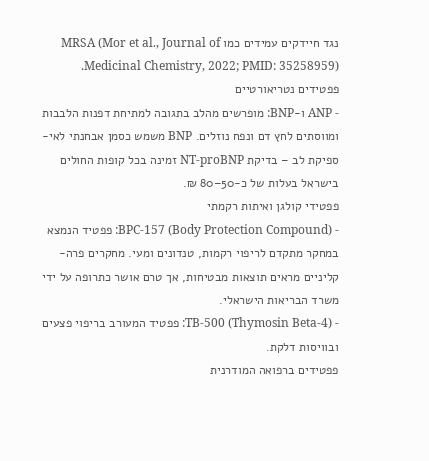נגד חיידקים עמידים כמו MRSA (Mor et al., Journal of Medicinal Chemistry, 2022; PMID: 35258959).
פפטידים נטריאורטיים
- ANP ו-BNP: מופרשים מהלב בתגובה למתיחת דפנות הלבבות ומווסתים לחץ דם ונפח נוזלים. BNP משמש כסמן אבחנתי לאי-ספיקת לב – בדיקת NT-proBNP זמינה בכל קופות החולים בישראל בעלות של כ-50–80 ₪.
פפטידי קולגן ואיתות רקמתי
- BPC-157 (Body Protection Compound): פפטיד הנמצא במחקר מתקדם לריפוי רקמות, טנדונים ומעי. מחקרים פרה-קליניים מראים תוצאות מבטיחות, אך טרם אושר כתרופה על ידי משרד הבריאות הישראלי.
- TB-500 (Thymosin Beta-4): פפטיד המעורב בריפוי פצעים ובוויסות דלקת.
פפטידים ברפואה המודרנית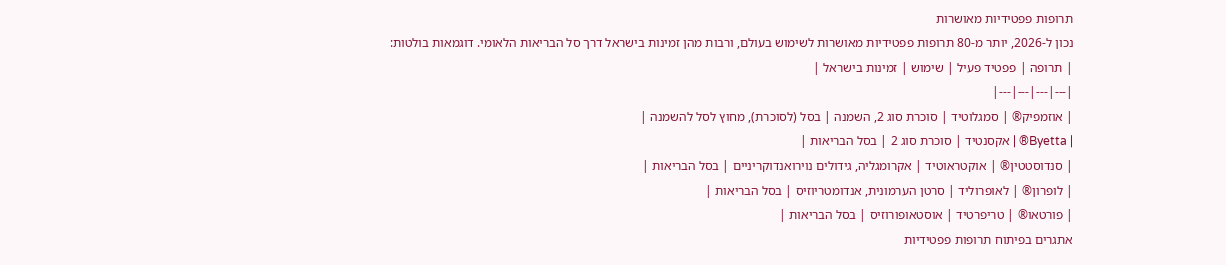תרופות פפטידיות מאושרות
נכון ל-2026, יותר מ-80 תרופות פפטידיות מאושרות לשימוש בעולם, ורבות מהן זמינות בישראל דרך סל הבריאות הלאומי. דוגמאות בולטות:
| תרופה | פפטיד פעיל | שימוש | זמינות בישראל |
|---|---|---|---|
| אוזמפיק® | סמגלוטיד | סוכרת סוג 2, השמנה | בסל (לסוכרת), מחוץ לסל להשמנה |
| Byetta® | אקסנטיד | סוכרת סוג 2 | בסל הבריאות |
| סנדוסטטין® | אוקטראוטיד | אקרומגליה, גידולים נוירואנדוקריניים | בסל הבריאות |
| לופרון® | לאופרוליד | סרטן הערמונית, אנדומטריוזיס | בסל הבריאות |
| פורטאו® | טריפרטיד | אוסטאופורוזיס | בסל הבריאות |
אתגרים בפיתוח תרופות פפטידיות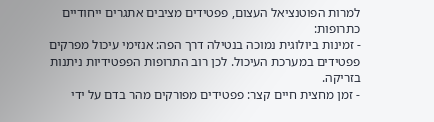למרות הפוטנציאל העצום, פפטידים מציבים אתגרים ייחודיים כתרופות:
- זמינות ביולוגית נמוכה בנטילה דרך הפה: אנזימי עיכול מפרקים פפטידים במערכת העיכול. לכן רוב התרופות הפפטידיות ניתנות בזריקה.
- זמן מחצית חיים קצר: פפטידים מפורקים מהר בדם על ידי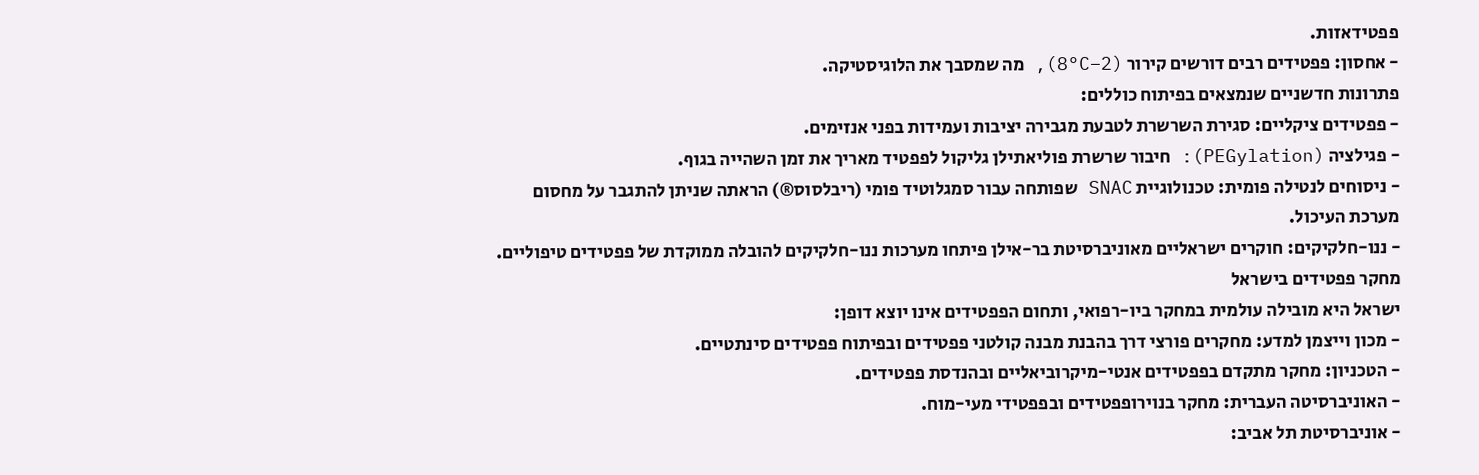פפטידאזות.
- אחסון: פפטידים רבים דורשים קירור (2–8°C), מה שמסבך את הלוגיסטיקה.
פתרונות חדשניים שנמצאים בפיתוח כוללים:
- פפטידים ציקליים: סגירת השרשרת לטבעת מגבירה יציבות ועמידות בפני אנזימים.
- פגילציה (PEGylation): חיבור שרשרת פוליאתילן גליקול לפפטיד מאריך את זמן השהייה בגוף.
- ניסוחים לנטילה פומית: טכנולוגיית SNAC שפותחה עבור סמגלוטיד פומי (ריבלסוס®) הראתה שניתן להתגבר על מחסום מערכת העיכול.
- ננו-חלקיקים: חוקרים ישראליים מאוניברסיטת בר-אילן פיתחו מערכות ננו-חלקיקים להובלה ממוקדת של פפטידים טיפוליים.
מחקר פפטידים בישראל
ישראל היא מובילה עולמית במחקר ביו-רפואי, ותחום הפפטידים אינו יוצא דופן:
- מכון וייצמן למדע: מחקרים פורצי דרך בהבנת מבנה קולטני פפטידים ובפיתוח פפטידים סינתטיים.
- הטכניון: מחקר מתקדם בפפטידים אנטי-מיקרוביאליים ובהנדסת פפטידים.
- האוניברסיטה העברית: מחקר בנוירופפטידים ובפפטידי מעי-מוח.
- אוניברסיטת תל אביב: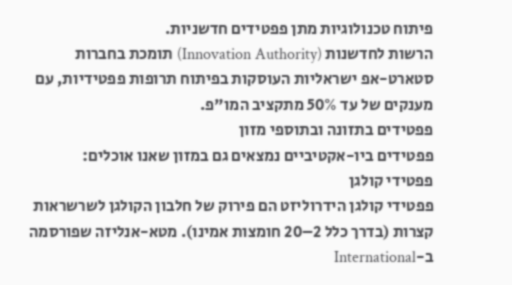פיתוח טכנולוגיות מתן פפטידים חדשניות.
הרשות לחדשנות (Innovation Authority) תומכת בחברות סטארט-אפ ישראליות העוסקות בפיתוח תרופות פפטידיות, עם מענקים של עד 50% מתקציב המו"פ.
פפטידים בתזונה ובתוספי מזון
פפטידים ביו-אקטיביים נמצאים גם במזון שאנו אוכלים:
פפטידי קולגן
פפטידי קולגן הידרוליזט הם פירוק של חלבון הקולגן לשרשראות קצרות (בדרך כלל 2–20 חומצות אמינו). מטא-אנליזה שפורסמה ב-International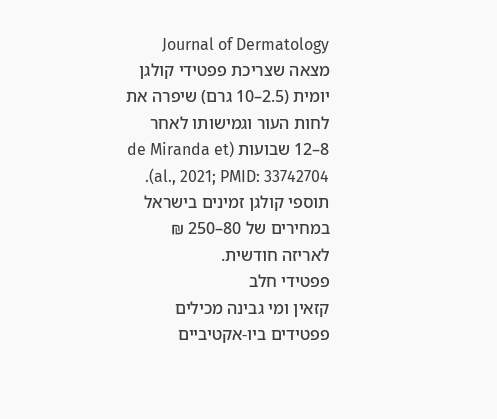Journal of Dermatology מצאה שצריכת פפטידי קולגן יומית (2.5–10 גרם) שיפרה את לחות העור וגמישותו לאחר 8–12 שבועות (de Miranda et al., 2021; PMID: 33742704). תוספי קולגן זמינים בישראל במחירים של 80–250 ₪ לאריזה חודשית.
פפטידי חלב
קזאין ומי גבינה מכילים פפטידים ביו-אקטיביים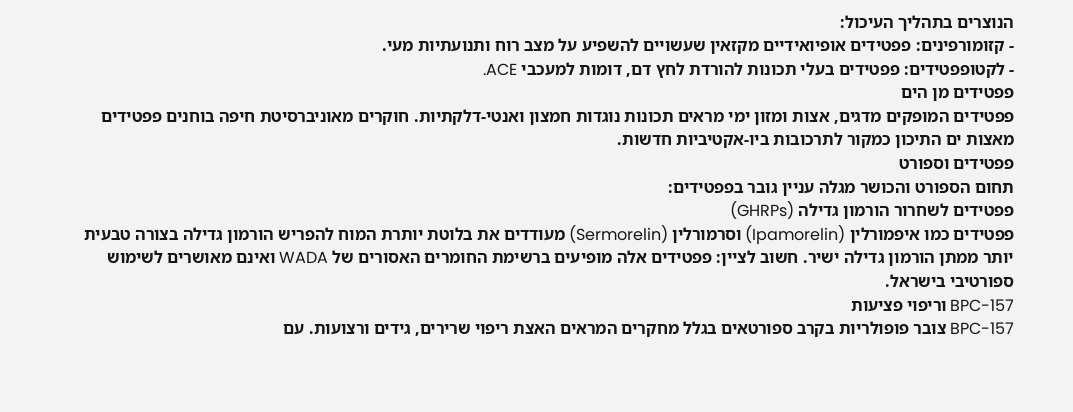הנוצרים בתהליך העיכול:
- קזומורפינים: פפטידים אופיואידיים מקזאין שעשויים להשפיע על מצב רוח ותנועתיות מעי.
- לקטופפטידים: פפטידים בעלי תכונות להורדת לחץ דם, דומות למעכבי ACE.
פפטידים מן הים
פפטידים המופקים מדגים, אצות ומזון ימי מראים תכונות נוגדות חמצון ואנטי-דלקתיות. חוקרים מאוניברסיטת חיפה בוחנים פפטידים מאצות ים התיכון כמקור לתרכובות ביו-אקטיביות חדשות.
פפטידים וספורט
תחום הספורט והכושר מגלה עניין גובר בפפטידים:
פפטידים לשחרור הורמון גדילה (GHRPs)
פפטידים כמו איפמורלין (Ipamorelin) וסרמורלין (Sermorelin) מעודדים את בלוטת יותרת המוח להפריש הורמון גדילה בצורה טבעית יותר ממתן הורמון גדילה ישיר. חשוב לציין: פפטידים אלה מופיעים ברשימת החומרים האסורים של WADA ואינם מאושרים לשימוש ספורטיבי בישראל.
BPC-157 וריפוי פציעות
BPC-157 צובר פופולריות בקרב ספורטאים בגלל מחקרים המראים האצת ריפוי שרירים, גידים ורצועות. עם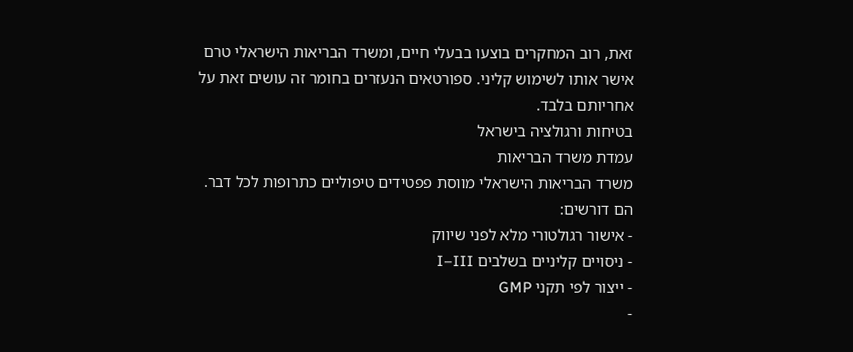זאת, רוב המחקרים בוצעו בבעלי חיים, ומשרד הבריאות הישראלי טרם אישר אותו לשימוש קליני. ספורטאים הנעזרים בחומר זה עושים זאת על אחריותם בלבד.
בטיחות ורגולציה בישראל
עמדת משרד הבריאות
משרד הבריאות הישראלי מווסת פפטידים טיפוליים כתרופות לכל דבר. הם דורשים:
- אישור רגולטורי מלא לפני שיווק
- ניסויים קליניים בשלבים I–III
- ייצור לפי תקני GMP
-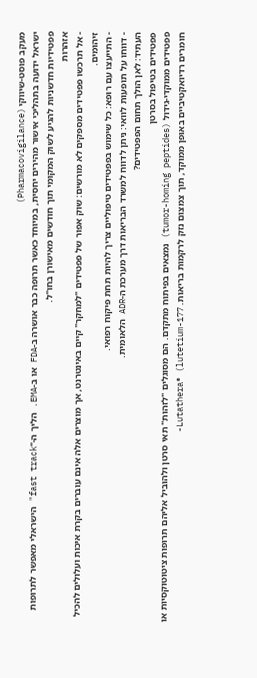מעקב פוסט-שיווקי (Pharmacovigilance)
ישראל ידועה בתהליכי אישור מהירים יחסית, במיוחד כאשר תרופה כבר אושרה ב-FDA או ב-EMA. הליך ה-"fast track" הישראלי מאפשר לתרופות פפטידיות חדשניות להגיע לשוק המקומי תוך חודשים מאישורן בחו"ל.
אזהרות
- אל תרכשו פפטידים מספקים לא מורשים: שוק אפור של פפטידים "למחקר" קיים באינטרנט, אך מוצרים אלה אינם עוברים בקרת איכות ועלולים להכיל זיהומים.
- התייעצו עם רופא: כל שימוש בפפטידים טיפוליים צריך להיות תחת פיקוח רפואי.
- דווחו על תופעות לוואי: ניתן לדווח למשרד הבריאות דרך מערכת ה-ADR הלאומית.
העתיד: לאן הולך תחום הפפטידים?
פפטידים בטיפול בסרטן
פפטידים ממוקדי-גידול (tumor-homing peptides) נמצאים בפיתוח מתקדם. הם מסוגלים "לזהות" תאי סרטן ולהוביל אליהם תרופות ציטוטוקסיות או חומרים רדיואקטיביים באופן ממוקד, תוך צמצום נזק לרקמות בריאות. Lutathera® (lutetium-177-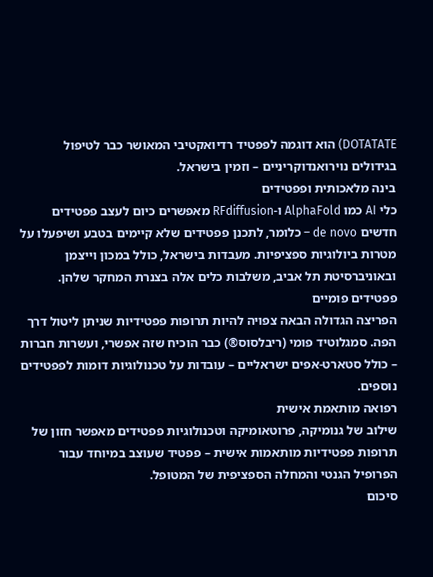DOTATATE) הוא דוגמה לפפטיד רדיואקטיבי המאושר כבר לטיפול בגידולים נוירואנדוקריניים – וזמין בישראל.
בינה מלאכותית ופפטידים
כלי AI כמו AlphaFold ו-RFdiffusion מאפשרים כיום לעצב פפטידים חדשים de novo – כלומר, לתכנן פפטידים שלא קיימים בטבע ושיפעלו על מטרות ביולוגיות ספציפיות. מעבדות בישראל, כולל במכון וייצמן ובאוניברסיטת תל אביב, משלבות כלים אלה בצנרת המחקר שלהן.
פפטידים פומיים
הפריצה הגדולה הבאה צפויה להיות תרופות פפטידיות שניתן ליטול דרך הפה. סמגלוטיד פומי (ריבלסוס®) כבר הוכיח שזה אפשרי, ועשרות חברות – כולל סטארט-אפים ישראליים – עובדות על טכנולוגיות דומות לפפטידים נוספים.
רפואה מותאמת אישית
שילוב של גנומיקה, פרוטאומיקה וטכנולוגיות פפטידים מאפשר חזון של תרופות פפטידיות מותאמות אישית – פפטיד שעוצב במיוחד עבור הפרופיל הגנטי והמחלה הספציפית של המטופל.
סיכום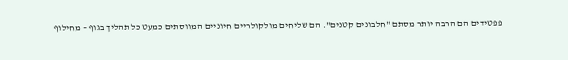פפטידים הם הרבה יותר מסתם "חלבונים קטנים". הם שליחים מולקולריים חיוניים המווסתים כמעט כל תהליך בגוף – מחילוף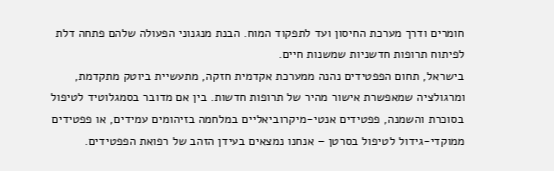חומרים ודרך מערכת החיסון ועד לתפקוד המוח. הבנת מנגנוני הפעולה שלהם פתחה דלת לפיתוח תרופות חדשניות שמשנות חיים.
בישראל, תחום הפפטידים נהנה ממערכת אקדמית חזקה, מתעשיית ביוטק מתקדמת, ומרגולציה שמאפשרת אישור מהיר של תרופות חדשות. בין אם מדובר בסמגלוטיד לטיפול בסוכרת והשמנה, פפטידים אנטי-מיקרוביאליים במלחמה בזיהומים עמידים, או פפטידים ממוקדי-גידול לטיפול בסרטן – אנחנו נמצאים בעידן הזהב של רפואת הפפטידים.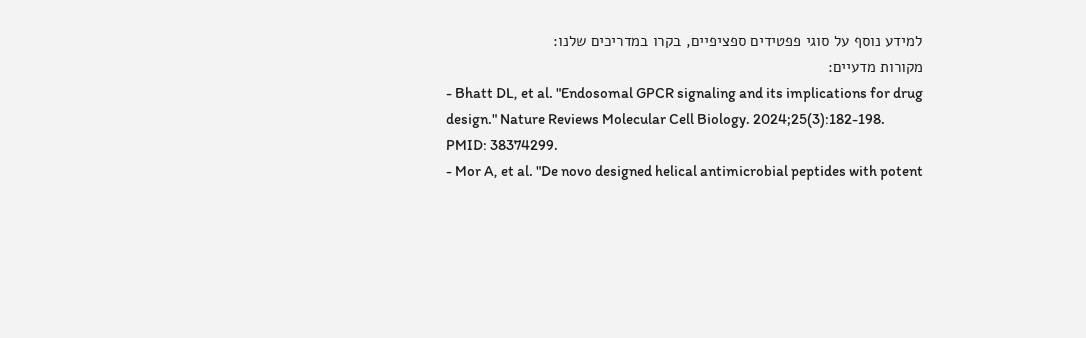למידע נוסף על סוגי פפטידים ספציפיים, בקרו במדריכים שלנו:
מקורות מדעיים:
- Bhatt DL, et al. "Endosomal GPCR signaling and its implications for drug design." Nature Reviews Molecular Cell Biology. 2024;25(3):182-198. PMID: 38374299.
- Mor A, et al. "De novo designed helical antimicrobial peptides with potent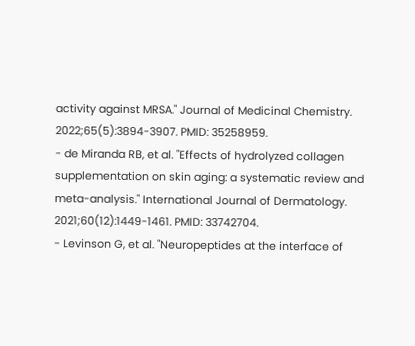activity against MRSA." Journal of Medicinal Chemistry. 2022;65(5):3894-3907. PMID: 35258959.
- de Miranda RB, et al. "Effects of hydrolyzed collagen supplementation on skin aging: a systematic review and meta-analysis." International Journal of Dermatology. 2021;60(12):1449-1461. PMID: 33742704.
- Levinson G, et al. "Neuropeptides at the interface of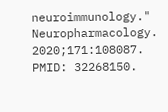neuroimmunology." Neuropharmacology. 2020;171:108087. PMID: 32268150.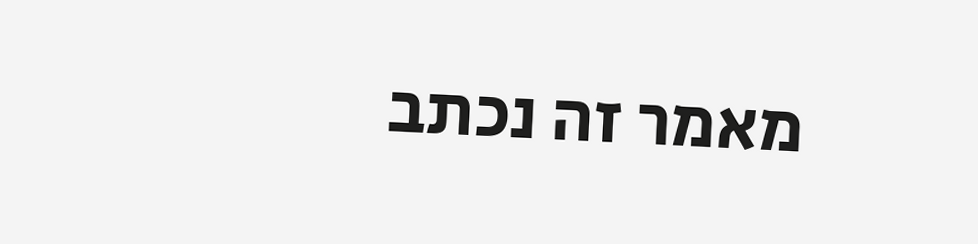מאמר זה נכתב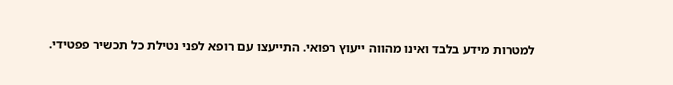למטרות מידע בלבד ואינו מהווה ייעוץ רפואי. התייעצו עם רופא לפני נטילת כל תכשיר פפטידי.